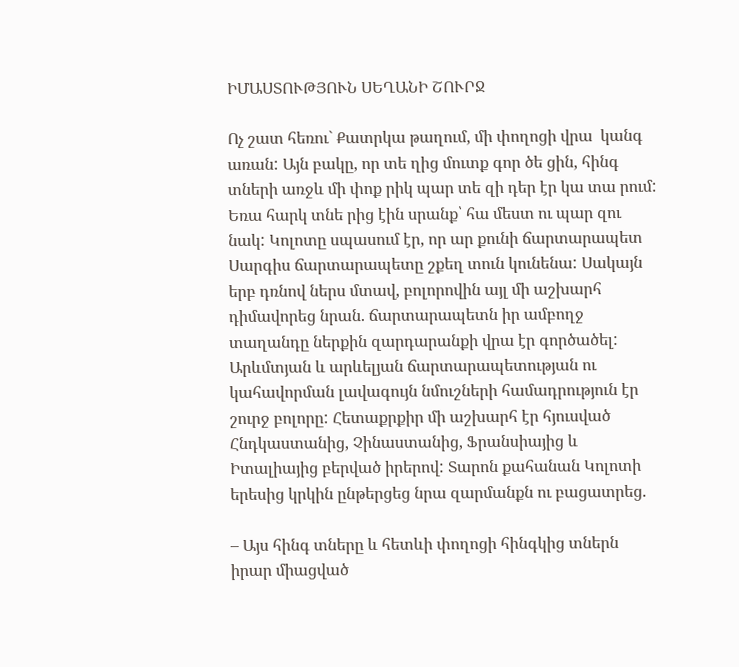ԻՄԱՍՏՈՒԹՅՈՒՆ ՍԵՂԱՆԻ ՇՈՒՐՋ

Ոչ շատ հեռու` Քատրկա թաղում, մի փողոցի վրա  կանգ առան: Այն բակը, որ տե ղից մուտք գոր ծե ցին, հինգ տների առջև մի փոք րիկ պար տե զի դեր էր կա տա րում: Եռա հարկ տնե րից էին սրանք՝ հա մեստ ու պար զու նակ: Կոլոտը սպասում էր, որ ար քունի ճարտարապետ Սարգիս ճարտարապետը շքեղ տուն կունենա: Սակայն երբ դռնով ներս մտավ, բոլորովին այլ մի աշխարհ դիմավորեց նրան. ճարտարապետն իր ամբողջ տաղանդը ներքին զարդարանքի վրա էր գործածել: Արևմտյան և արևելյան ճարտարապետության ու կահավորման լավագույն նմուշների համադրություն էր շուրջ բոլորը: Հետաքրքիր մի աշխարհ էր հյուսված Հնդկաստանից, Չինաստանից, Ֆրանսիայից և Իտալիայից բերված իրերով: Տարոն քահանան Կոլոտի երեսից կրկին ընթերցեց նրա զարմանքն ու բացատրեց.

– Այս հինգ տները և հետևի փողոցի հինգկից տներն իրար միացված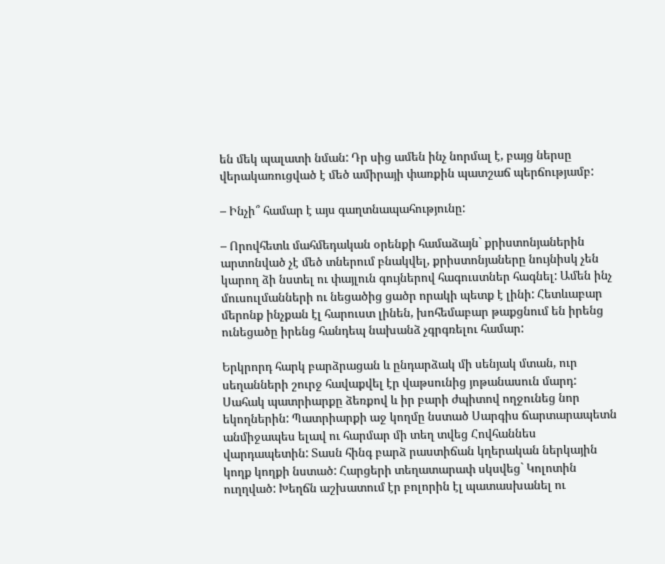են մեկ պալատի նման: Դր սից ամեն ինչ նորմալ է, բայց ներսը վերակառուցված է մեծ ամիրայի փառքին պատշաճ պերճությամբ:

– Ինչի՞ համար է այս գաղտնապահությունը:

– Որովհետև մահմեդական օրենքի համաձայն` քրիստոնյաներին արտոնված չէ մեծ տներում բնակվել, քրիստոնյաները նույնիսկ չեն կարող ձի նստել ու փայլուն գույներով հագուստներ հագնել: Ամեն ինչ մուսուլմանների ու նեցածից ցածր որակի պետք է լինի: Հետևաբար մերոնք ինչքան էլ հարուստ լինեն, խոհեմաբար թաքցնում են իրենց ունեցածը իրենց հանդեպ նախանձ չգրգռելու համար:

Երկրորդ հարկ բարձրացան և ընդարձակ մի սենյակ մտան, ուր սեղանների շուրջ հավաքվել էր վաթսունից յոթանասուն մարդ: Սահակ պատրիարքը ձեռքով և իր բարի ժպիտով ողջունեց նոր եկողներին: Պատրիարքի աջ կողմը նստած Սարգիս ճարտարապետն անմիջապես ելավ ու հարմար մի տեղ տվեց Հովհաննես վարդապետին: Տասն հինգ բարձ րաստիճան կղերական ներկային կողք կողքի նստած: Հարցերի տեղատարափ սկսվեց` Կոլոտին ուղղված: Խեղճն աշխատում էր բոլորին էլ պատասխանել ու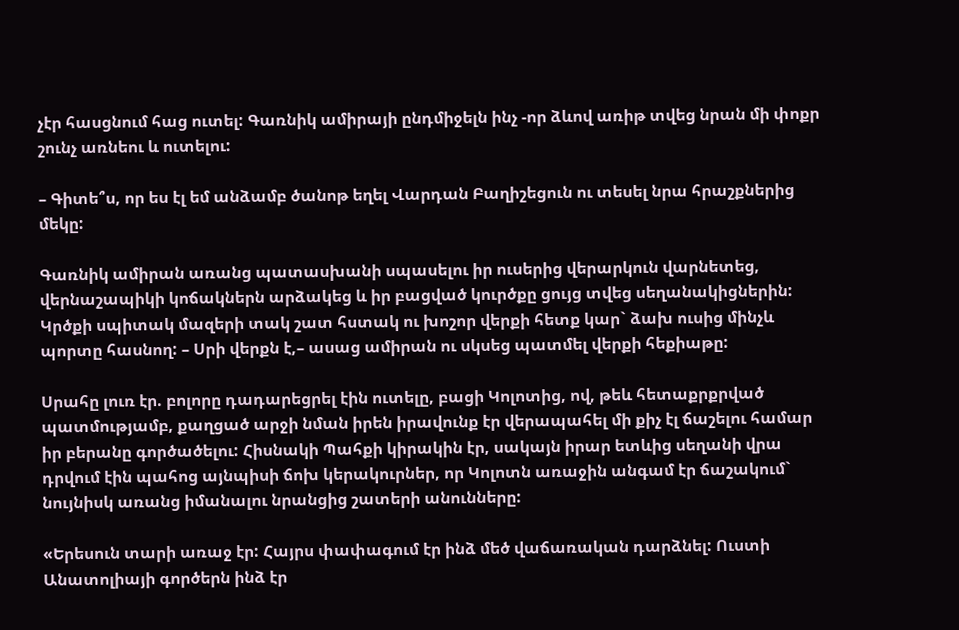չէր հասցնում հաց ուտել: Գառնիկ ամիրայի ընդմիջելն ինչ -որ ձևով առիթ տվեց նրան մի փոքր շունչ առնեու և ուտելու:

– Գիտե՞ս, որ ես էլ եմ անձամբ ծանոթ եղել Վարդան Բաղիշեցուն ու տեսել նրա հրաշքներից մեկը:

Գառնիկ ամիրան առանց պատասխանի սպասելու իր ուսերից վերարկուն վարնետեց, վերնաշապիկի կոճակներն արձակեց և իր բացված կուրծքը ցույց տվեց սեղանակիցներին: Կրծքի սպիտակ մազերի տակ շատ հստակ ու խոշոր վերքի հետք կար` ձախ ուսից մինչև պորտը հասնող: – Սրի վերքն է,– ասաց ամիրան ու սկսեց պատմել վերքի հեքիաթը:

Սրահը լուռ էր. բոլորը դադարեցրել էին ուտելը, բացի Կոլոտից, ով, թեև հետաքրքրված պատմությամբ, քաղցած արջի նման իրեն իրավունք էր վերապահել մի քիչ էլ ճաշելու համար իր բերանը գործածելու: Հիսնակի Պահքի կիրակին էր, սակայն իրար ետևից սեղանի վրա դրվում էին պահոց այնպիսի ճոխ կերակուրներ, որ Կոլոտն առաջին անգամ էր ճաշակում` նույնիսկ առանց իմանալու նրանցից շատերի անունները:

«Երեսուն տարի առաջ էր: Հայրս փափագում էր ինձ մեծ վաճառական դարձնել: Ուստի Անատոլիայի գործերն ինձ էր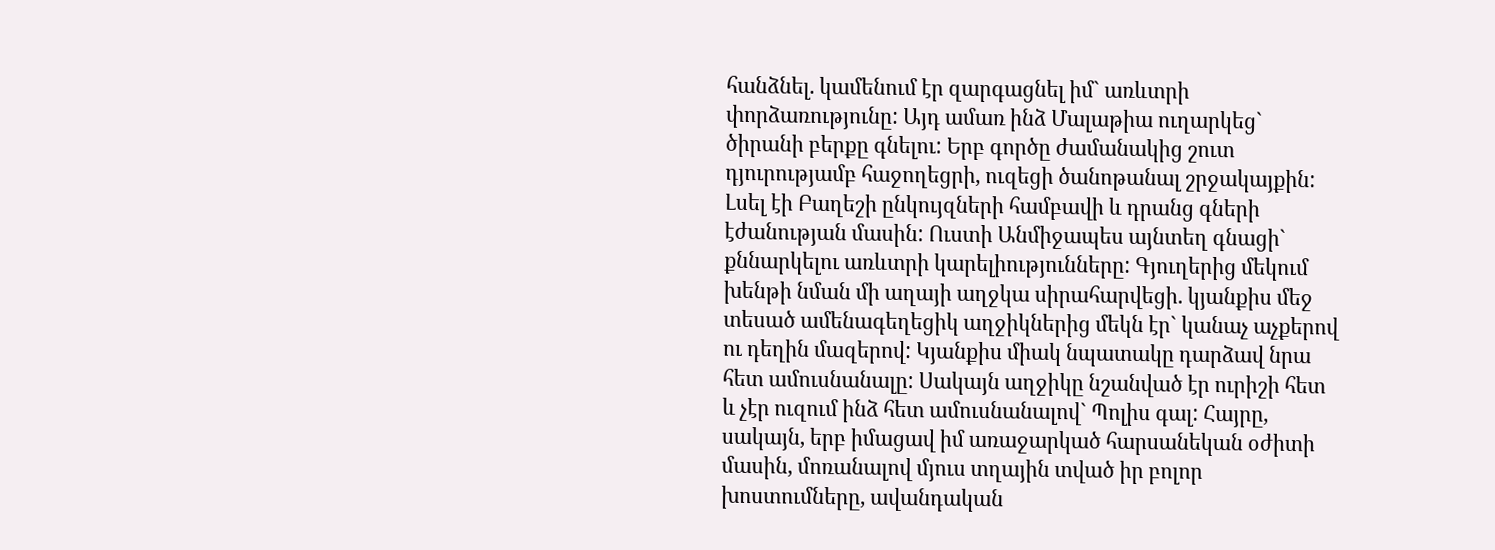հանձնել. կամենում էր զարգացնել իմ` առևտրի փորձառությունը: Այդ ամառ ինձ Մալաթիա ուղարկեց` ծիրանի բերքը գնելու: Երբ գործը ժամանակից շուտ դյուրությամբ հաջողեցրի, ուզեցի ծանոթանալ շրջակայքին: Լսել էի Բաղեշի ընկույզների համբավի և դրանց գների էժանության մասին: Ուստի Անմիջապես այնտեղ գնացի` քննարկելու առևտրի կարելիությունները: Գյուղերից մեկում խենթի նման մի աղայի աղջկա սիրահարվեցի. կյանքիս մեջ տեսած ամենագեղեցիկ աղջիկներից մեկն էր` կանաչ աչքերով ու դեղին մազերով: Կյանքիս միակ նպատակը դարձավ նրա հետ ամուսնանալը: Սակայն աղջիկը նշանված էր ուրիշի հետ և չէր ուզում ինձ հետ ամուսնանալով` Պոլիս գալ: Հայրը, սակայն, երբ իմացավ իմ առաջարկած հարսանեկան օժիտի մասին, մոռանալով մյուս տղային տված իր բոլոր խոստումները, ավանդական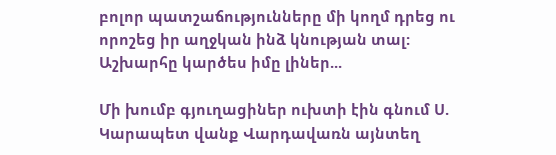բոլոր պատշաճությունները մի կողմ դրեց ու որոշեց իր աղջկան ինձ կնության տալ: Աշխարհը կարծես իմը լիներ...

Մի խումբ գյուղացիներ ուխտի էին գնում Ս. Կարապետ վանք Վարդավառն այնտեղ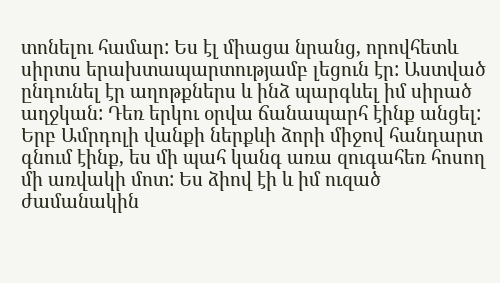տոնելու համար: Ես էլ միացա նրանց, որովհետև սիրտս երախտապարտությամբ լեցուն էր: Աստված ընդունել էր աղոթքներս և ինձ պարգևել իմ սիրած աղջկան: Դեռ երկու օրվա ճանապարհ էինք անցել: Երբ Ամրդոլի վանքի ներքևի ձորի միջով հանդարտ գնում էինք, ես մի պահ կանգ առա զուգահեռ հոսող մի առվակի մոտ: Ես ձիով էի և իմ ուզած ժամանակին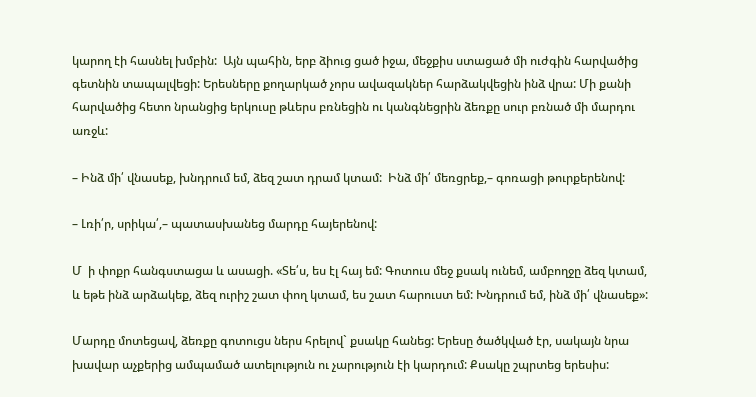կարող էի հասնել խմբին:  Այն պահին, երբ ձիուց ցած իջա, մեջքիս ստացած մի ուժգին հարվածից գետնին տապալվեցի: Երեսները քողարկած չորս ավազակներ հարձակվեցին ինձ վրա: Մի քանի հարվածից հետո նրանցից երկուսը թևերս բռնեցին ու կանգնեցրին ձեռքը սուր բռնած մի մարդու առջև:

– Ինձ մի՛ վնասեք, խնդրում եմ, ձեզ շատ դրամ կտամ:  Ինձ մի՛ մեռցրեք,– գոռացի թուրքերենով:

– Լռի՛ր, սրիկա՛,– պատասխանեց մարդը հայերենով:

Մ  ի փոքր հանգստացա և ասացի. «Տե՛ս, ես էլ հայ եմ: Գոտուս մեջ քսակ ունեմ, ամբողջը ձեզ կտամ, և եթե ինձ արձակեք, ձեզ ուրիշ շատ փող կտամ, ես շատ հարուստ եմ: Խնդրում եմ, ինձ մի՛ վնասեք»:

Մարդը մոտեցավ, ձեռքը գոտուցս ներս հրելով` քսակը հանեց: Երեսը ծածկված էր, սակայն նրա խավար աչքերից ամպամած ատելություն ու չարություն էի կարդում: Քսակը շպրտեց երեսիս: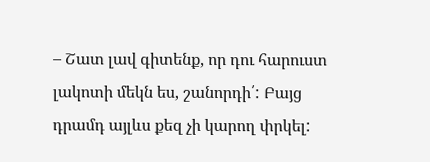– Շատ լավ գիտենք, որ դու հարուստ լակոտի մեկն ես, շանորդի՛: Բայց դրամդ այլևս քեզ չի կարող փրկել: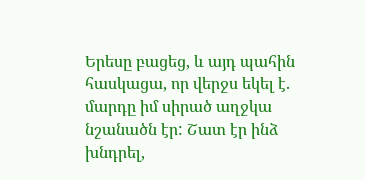Երեսը բացեց, և այդ պահին հասկացա, որ վերջս եկել է. մարդը իմ սիրած աղջկա նշանածն էր: Շատ էր ինձ խնդրել,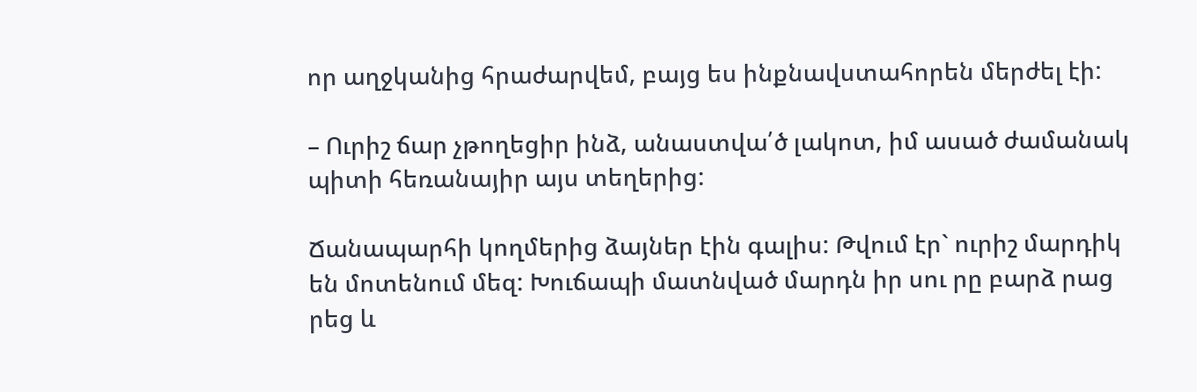որ աղջկանից հրաժարվեմ, բայց ես ինքնավստահորեն մերժել էի:

– Ուրիշ ճար չթողեցիր ինձ, անաստվա՛ծ լակոտ, իմ ասած ժամանակ պիտի հեռանայիր այս տեղերից:

Ճանապարհի կողմերից ձայներ էին գալիս: Թվում էր` ուրիշ մարդիկ են մոտենում մեզ: Խուճապի մատնված մարդն իր սու րը բարձ րաց րեց և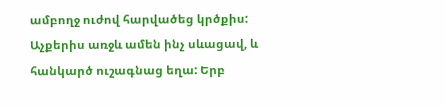ամբողջ ուժով հարվածեց կրծքիս: Աչքերիս առջև ամեն ինչ սևացավ, և հանկարծ ուշագնաց եղա: Երբ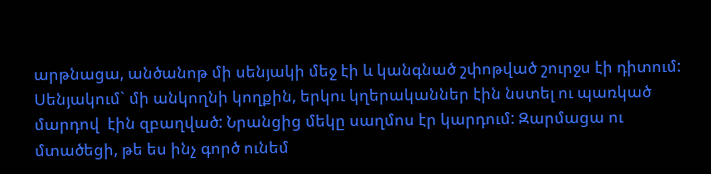արթնացա, անծանոթ մի սենյակի մեջ էի և կանգնած շփոթված շուրջս էի դիտում: Սենյակում` մի անկողնի կողքին, երկու կղերականներ էին նստել ու պառկած մարդով  էին զբաղված: Նրանցից մեկը սաղմոս էր կարդում: Զարմացա ու մտածեցի, թե ես ինչ գործ ունեմ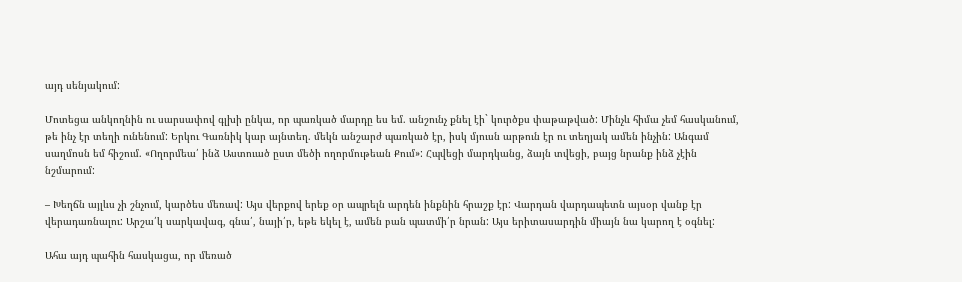այդ սենյակում:

Մոտեցա անկողնին ու սարսափով գլխի ընկա, որ պառկած մարդը ես եմ. անշունչ քնել էի` կուրծքս փաթաթված: Մինչև հիմա չեմ հասկանում, թե ինչ էր տեղի ունենում: Երկու Գառնիկ կար այնտեղ. մեկն անշարժ պառկած էր, իսկ մյուսն արթուն էր ու տեղյակ ամեն ինչին: Անգամ սաղմոսն եմ հիշում. «Ողորմեա՛ ինձ Աստուած ըստ մեծի ողորմութեան Քում»: Հպվեցի մարդկանց, ձայն տվեցի, բայց նրանք ինձ չէին նշմարում:

– Խեղճն այլևս չի շնչում, կարծես մեռավ: Այս վերքով երեք օր ապրելն արդեն ինքնին հրաշք էր: Վարդան վարդապետն այսօր վանք էր վերադառնալու: Արշա՛կ սարկավագ, գնա՛, նայի՛ր, եթե եկել է, ամեն բան պատմի՛ր նրան: Այս երիտասարդին միայն նա կարող է օգնել:

Ահա այդ պահին հասկացա, որ մեռած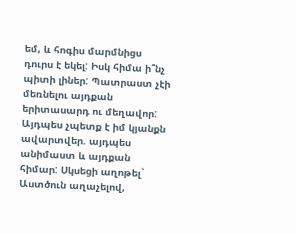եմ, և հոգիս մարմնիցս դուրս է եկել: Իսկ հիմա ի՞նչ պիտի լիներ: Պատրաստ չէի մեռնելու այդքան երիտասարդ ու մեղավոր: Այդպես չպետք է իմ կյանքն ավարտվեր. այդպես անիմաստ և այդքան հիմար: Սկսեցի աղոթել` Աստծուն աղաչելով,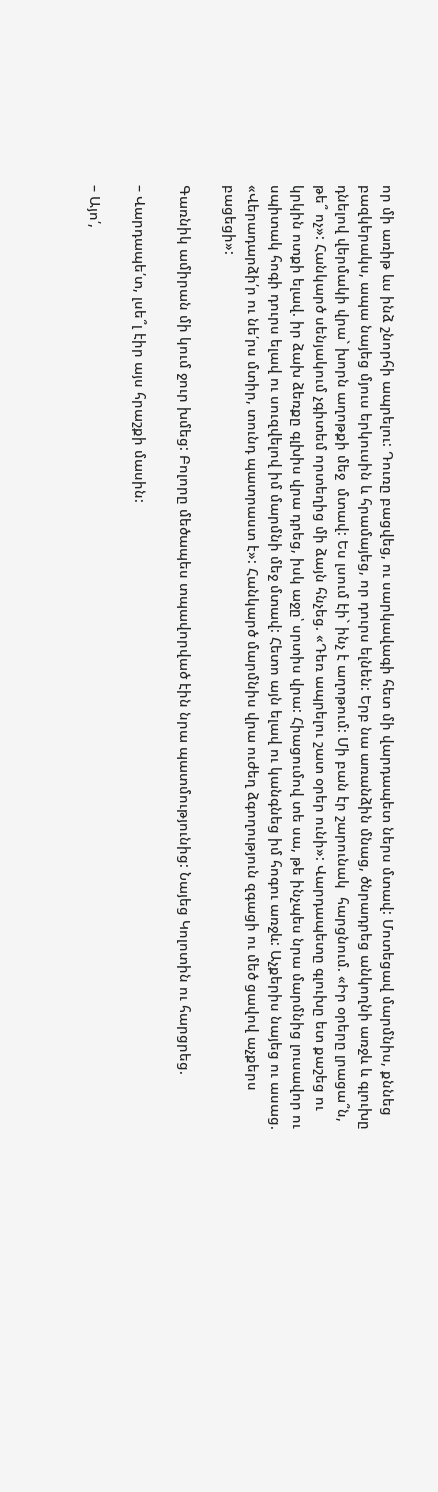որ մի առիթ ևս ինձ շնորհի ապրելու: Դուռը բացվեց, ու սարկավագի հետ մի վարդապետ ներս մտավ: Մոտեցավ մարմնիս, քննեց բազկերակս, ապա նայեց մյուս երկուսին և հրամայեց, որ դուրս ելնեն: Երբ նա առանձին մնաց, ծնրադրեց անկողնի առջև և գլուխը դնելով վերմակի վրա` խորն աղոթքի մեջ  մտավ: Ես լսում էի` ինչ է աղոթում: Մի բան էր շարունակ  հարցնում. «Իր օրերը լրացա՞ն, թե՞ ոչ»: Հանկարծ սենյակում չգիտեմ որտեղից մի ձայն հնչեց. «Դեռ ապրելու շատ օրեր ունի»: Վարդապետը գլուխը ետ քաշեց ու կրկին ոտքի ելավ. իր ձախ ձեռքը գլխիս վրա դրեց, իսկ աջը՝ սրտիս վրա: Հիացումով տե սա, թե ինչպես նրա մարմնից լուսավոր ու սպիտակ հոգի դուրս ելավ ու սուզվելով իմ մարմնի մեջ մտավ: Հետո այն ելավ ու կանգնեց իմ հոգու առջև: Աչքերիս նայեց ու ասաց. «Վերադարձի՛ր ու նե՛րս մտիր, տունդ պատրաստ է»: Հանկարծ մարմնիս վրա ուժեղ ձգողություն զգացի ու մեծ ցավով աչքերս բացեցի»:

Գառնիկ ամիրան մի կում ջուր խմեց: Բոլորը մեծապես տպավորված էին նրա պատմությունից: Նայեց Կոլոտին ու հարցրեց.

– Վարդապե՛տ, լսե՞լ էիր այս հրաշքի մասին:

– Այո՛,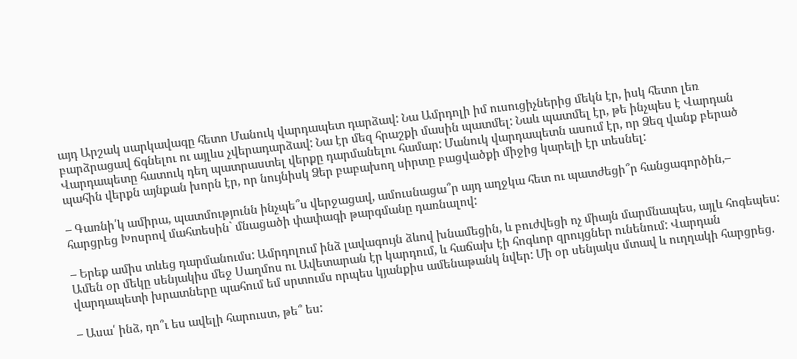այդ Արշակ սարկավագը հետո Մանուկ վարդապետ դարձավ: Նա Ամրդոլի իմ ուսուցիչներից մեկն էր, իսկ հետո լեռ բարձրացավ ճգնելու ու այլևս չվերադարձավ: Նա էր մեզ հրաշքի մասին պատմել: Նաև պատմել էր, թե ինչպես է Վարդան Վարդապետը հատուկ դեղ պատրաստել վերքը դարմանելու համար: Մանուկ վարդապետն ասում էր, որ Ձեզ վանք բերած պահին վերքն այնքան խորն էր, որ նույնիսկ Ձեր բաբախող սիրտը բացվածքի միջից կարելի էր տեսնել:

– Գառնի՛կ ամիրա, պատմությունն ինչպե՞ս վերջացավ, ամուսնացա՞ր այդ աղջկա հետ ու պատժեցի՞ր հանցագործին,– հարցրեց Խոսրով մահտեսին` մնացածի փափագի թարգմանը դառնալով:

– Երեք ամիս տևեց դարմանումս: Ամրդոլում ինձ լավագույն ձևով խնամեցին, և բուժվեցի ոչ միայն մարմնապես, այլև հոգեպես: Ամեն օր մեկը սենյակիս մեջ Սաղմոս ու Ավետարան էր կարդում, և հաճախ էի հոգևոր զրույցներ ունենում: Վարդան վարդապետի խրատները պահում եմ սրտումս որպես կյանքիս ամենաթանկ նվեր: Մի օր սենյակս մտավ և ուղղակի հարցրեց.

– Ասա՛ ինձ, դո՞ւ ես ավելի հարուստ, թե՞ ես: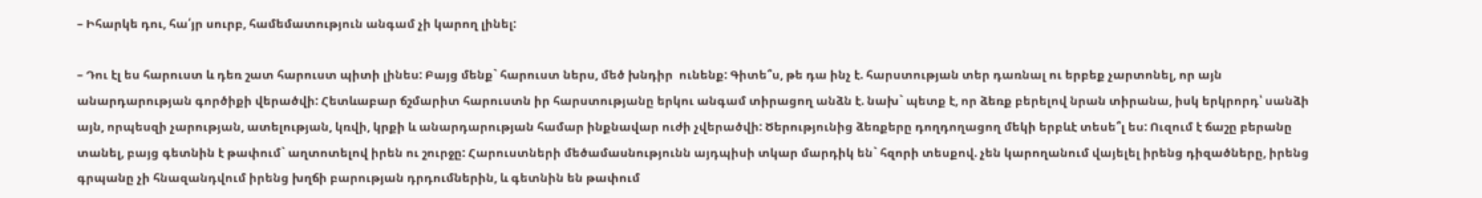– Իհարկե դու, հա՛յր սուրբ, համեմատություն անգամ չի կարող լինել:

– Դու էլ ես հարուստ և դեռ շատ հարուստ պիտի լինես: Բայց մենք` հարուստ ներս, մեծ խնդիր  ունենք: Գիտե՞ս, թե դա ինչ է. հարստության տեր դառնալ ու երբեք չարտոնել, որ այն անարդարության գործիքի վերածվի: Հետևաբար ճշմարիտ հարուստն իր հարստությանը երկու անգամ տիրացող անձն է. նախ` պետք է, որ ձեռք բերելով նրան տիրանա, իսկ երկրորդ՝ սանձի այն, որպեսզի չարության, ատելության, կռվի, կրքի և անարդարության համար ինքնավար ուժի չվերածվի: Ծերությունից ձեռքերը դողդողացող մեկի երբևէ տեսե՞լ ես: Ուզում է ճաշը բերանը տանել, բայց գետնին է թափում` աղտոտելով իրեն ու շուրջը: Հարուստների մեծամասնությունն այդպիսի տկար մարդիկ են` հզորի տեսքով. չեն կարողանում վայելել իրենց դիզածները, իրենց գրպանը չի հնազանդվում իրենց խղճի բարության դրդումներին, և գետնին են թափում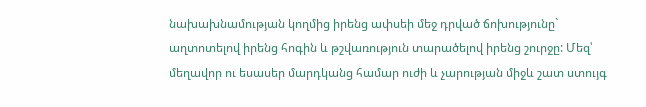նախախնամության կողմից իրենց ափսեի մեջ դրված ճոխությունը` աղտոտելով իրենց հոգին և թշվառություն տարածելով իրենց շուրջը: Մեզ՝ մեղավոր ու եսասեր մարդկանց համար ուժի և չարության միջև շատ ստույգ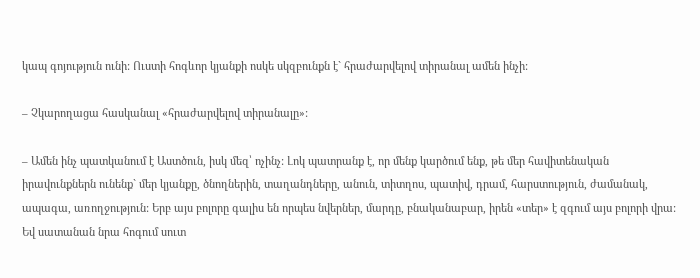կապ գոյություն ունի: Ուստի հոգևոր կյանքի ոսկե սկզբունքն է` հրաժարվելով տիրանալ ամեն ինչի:

– Չկարողացա հասկանալ «հրաժարվելով տիրանալը»:

– Ամեն ինչ պատկանում է Աստծուն, իսկ մեզ՝ ոչինչ: Լոկ պատրանք է, որ մենք կարծում ենք, թե մեր հավիտենական իրավունքներն ունենք` մեր կյանքը, ծնողներին, տաղանդները, անուն, տիտղոս, պատիվ, դրամ, հարստություն, ժամանակ, ապագա, առողջություն: Երբ այս բոլորը գալիս են որպես նվերներ, մարդը, բնականաբար, իրեն «տեր» է զգում այս բոլորի վրա: Եվ սատանան նրա հոգում սուտ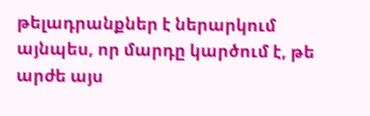թելադրանքներ է ներարկում այնպես, որ մարդը կարծում է, թե արժե այս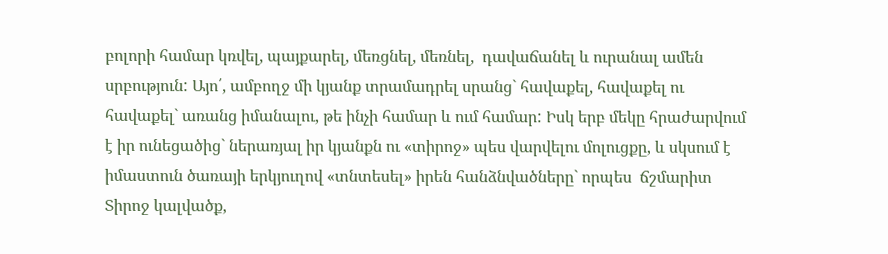բոլորի համար կռվել, պայքարել, մեռցնել, մեռնել,  դավաճանել և ուրանալ ամեն սրբություն: Այո՛, ամբողջ մի կյանք տրամադրել սրանց` հավաքել, հավաքել ու հավաքել` առանց իմանալու, թե ինչի համար և ում համար: Իսկ երբ մեկը հրաժարվում է իր ունեցածից` ներառյալ իր կյանքն ու «տիրոջ» պես վարվելու մոլուցքը, և սկսում է իմաստուն ծառայի երկյուղով «տնտեսել» իրեն հանձնվածները` որպես  ճշմարիտ Տիրոջ կալվածք,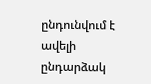ընդունվում է ավելի ընդարձակ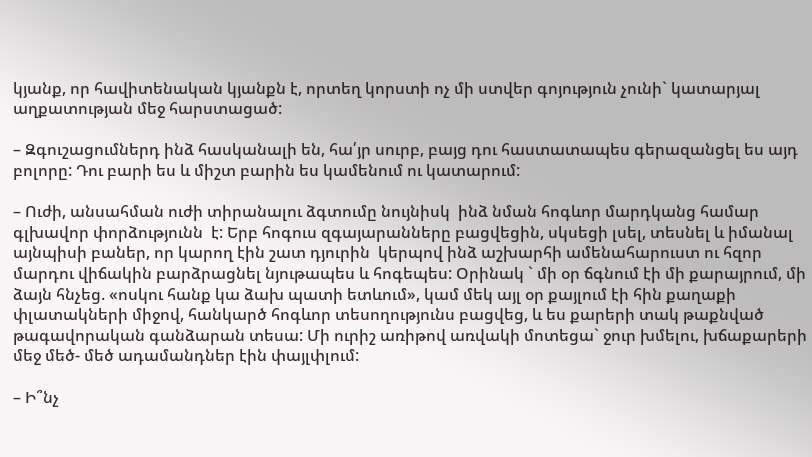կյանք, որ հավիտենական կյանքն է, որտեղ կորստի ոչ մի ստվեր գոյություն չունի` կատարյալ աղքատության մեջ հարստացած:

– Զգուշացումներդ ինձ հասկանալի են, հա՛յր սուրբ, բայց դու հաստատապես գերազանցել ես այդ բոլորը: Դու բարի ես և միշտ բարին ես կամենում ու կատարում:

– Ուժի, անսահման ուժի տիրանալու ձգտումը նույնիսկ  ինձ նման հոգևոր մարդկանց համար գլխավոր փորձությունն  է: Երբ հոգուս զգայարանները բացվեցին, սկսեցի լսել, տեսնել և իմանալ այնպիսի բաներ, որ կարող էին շատ դյուրին  կերպով ինձ աշխարհի ամենահարուստ ու հզոր մարդու վիճակին բարձրացնել նյութապես և հոգեպես: Օրինակ ` մի օր ճգնում էի մի քարայրում, մի ձայն հնչեց. «ոսկու հանք կա ձախ պատի ետևում», կամ մեկ այլ օր քայլում էի հին քաղաքի փլատակների միջով, հանկարծ հոգևոր տեսողությունս բացվեց, և ես քարերի տակ թաքնված թագավորական գանձարան տեսա: Մի ուրիշ առիթով առվակի մոտեցա` ջուր խմելու, խճաքարերի մեջ մեծ- մեծ ադամանդներ էին փայլփլում:

– Ի՞նչ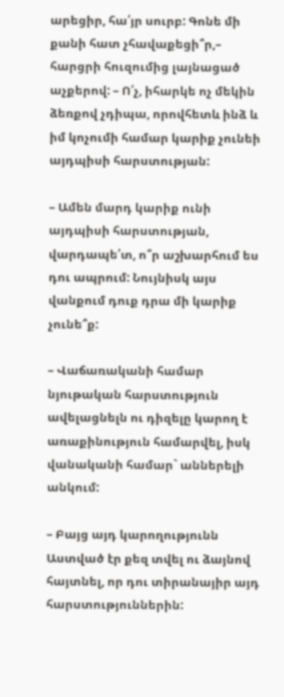արեցիր, հա՛յր սուրբ: Գոնե մի քանի հատ չհավաքեցի՞ր,– հարցրի հուզումից լայնացած աչքերով: – Ո՛չ, իհարկե ոչ մեկին ձեռքով չդիպա, որովհետև ինձ և իմ կոչումի համար կարիք չունեի այդպիսի հարստության:

– Ամեն մարդ կարիք ունի այդպիսի հարստության, վարդապե՛տ, ո՞ր աշխարհում ես դու ապրում: Նույնիսկ այս վանքում դուք դրա մի կարիք չունե՞ք:

– Վաճառականի համար նյութական հարստություն ավելացնելն ու դիզելը կարող է առաքինություն համարվել, իսկ վանականի համար` աններելի անկում:

– Բայց այդ կարողությունն Աստված էր քեզ տվել ու ձայնով հայտնել, որ դու տիրանայիր այդ հարստություններին: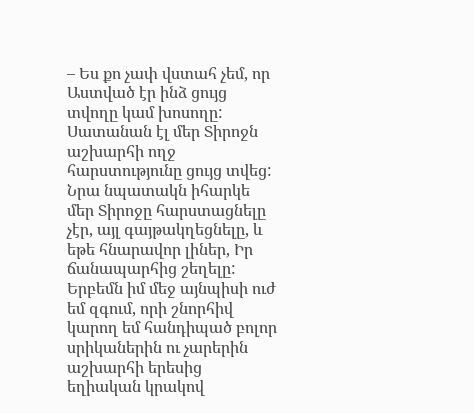– Ես քո չափ վստահ չեմ, որ Աստված էր ինձ ցույց տվողը կամ խոսողը: Սատանան էլ մեր Տիրոջն աշխարհի ողջ հարստությունը ցույց տվեց: Նրա նպատակն իհարկե մեր Տիրոջը հարստացնելը չէր, այլ գայթակղեցնելը, և եթե հնարավոր լիներ, Իր ճանապարհից շեղելը: Երբեմն իմ մեջ այնպիսի ուժ  եմ զգում, որի շնորհիվ կարող եմ հանդիպած բոլոր սրիկաներին ու չարերին աշխարհի երեսից եղիական կրակով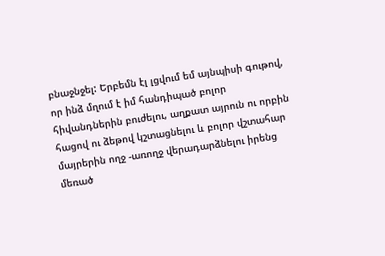բնաջնջել: Երբեմն էլ լցվում եմ այնպիսի գութով, որ ինձ մղում է իմ հանդիպած բոլոր հիվանդներին բուժելու, աղքատ այրուն ու որբին հացով ու ձեթով կշտացնելու և բոլոր վշտահար մայրերին ողջ -առողջ վերադարձնելու իրենց մեռած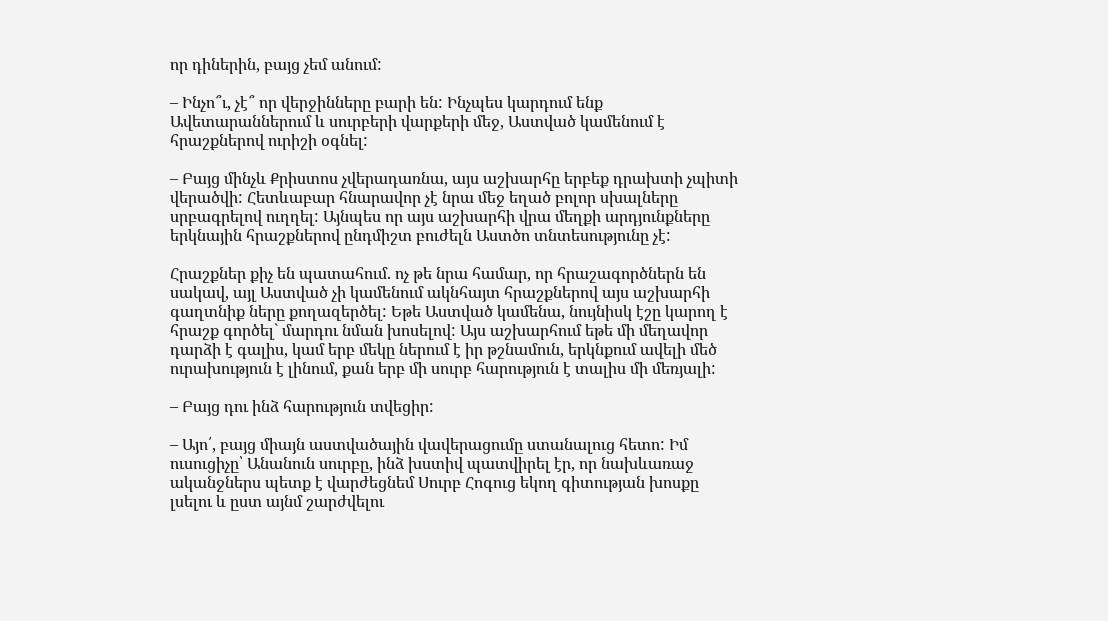որ դիներին, բայց չեմ անում:

– Ինչո՞ւ, չէ՞ որ վերջինները բարի են: Ինչպես կարդում ենք Ավետարաններում և սուրբերի վարքերի մեջ, Աստված կամենում է հրաշքներով ուրիշի օգնել:

– Բայց մինչև Քրիստոս չվերադառնա, այս աշխարհը երբեք դրախտի չպիտի վերածվի: Հետևաբար հնարավոր չէ նրա մեջ եղած բոլոր սխալները սրբագրելով ուղղել: Այնպես որ այս աշխարհի վրա մեղքի արդյունքները երկնային հրաշքներով ընդմիշտ բուժելն Աստծո տնտեսությունը չէ:

Հրաշքներ քիչ են պատահում. ոչ թե նրա համար, որ հրաշագործներն են սակավ, այլ Աստված չի կամենում ակնհայտ հրաշքներով այս աշխարհի գաղտնիք ները քողազերծել: Եթե Աստված կամենա, նույնիսկ էշը կարող է հրաշք գործել` մարդու նման խոսելով: Այս աշխարհում եթե մի մեղավոր դարձի է գալիս, կամ երբ մեկը ներում է իր թշնամուն, երկնքում ավելի մեծ ուրախություն է լինում, քան երբ մի սուրբ հարություն է տալիս մի մեռյալի:

– Բայց դու ինձ հարություն տվեցիր:

– Այո՛, բայց միայն աստվածային վավերացումը ստանալուց հետո: Իմ ուսուցիչը՝ Անանուն սուրբը, ինձ խստիվ պատվիրել էր, որ նախևառաջ ականջներս պետք է վարժեցնեմ Սուրբ Հոգուց եկող գիտության խոսքը լսելու և ըստ այնմ շարժվելու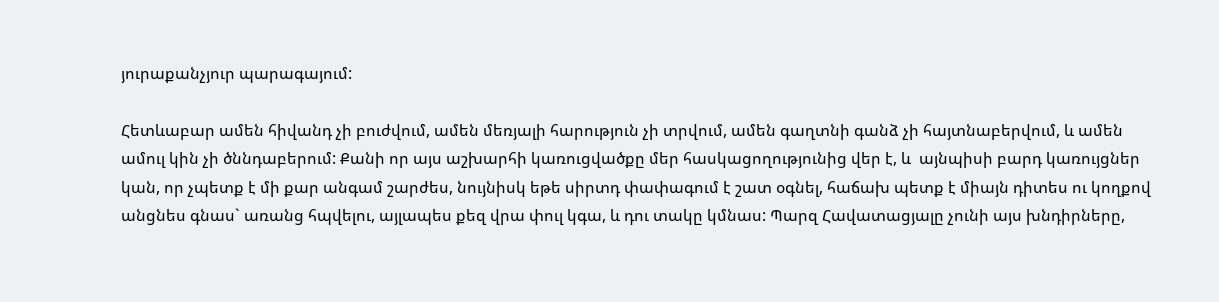յուրաքանչյուր պարագայում:

Հետևաբար ամեն հիվանդ չի բուժվում, ամեն մեռյալի հարություն չի տրվում, ամեն գաղտնի գանձ չի հայտնաբերվում, և ամեն ամուլ կին չի ծննդաբերում: Քանի որ այս աշխարհի կառուցվածքը մեր հասկացողությունից վեր է, և  այնպիսի բարդ կառույցներ կան, որ չպետք է մի քար անգամ շարժես, նույնիսկ եթե սիրտդ փափագում է շատ օգնել, հաճախ պետք է միայն դիտես ու կողքով անցնես գնաս` առանց հպվելու, այլապես քեզ վրա փուլ կգա, և դու տակը կմնաս: Պարզ Հավատացյալը չունի այս խնդիրները,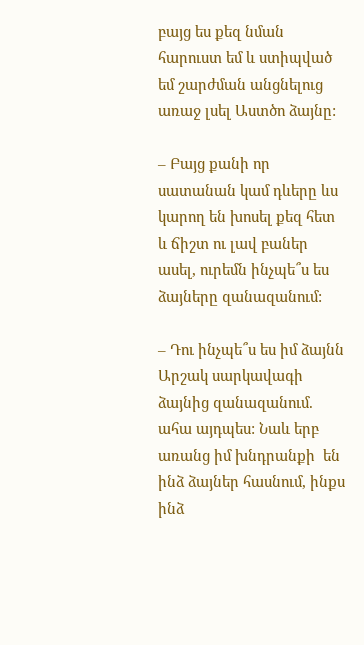բայց ես քեզ նման հարուստ եմ և ստիպված եմ շարժման անցնելուց առաջ լսել Աստծո ձայնը:

– Բայց քանի որ սատանան կամ դևերը ևս կարող են խոսել քեզ հետ և ճիշտ ու լավ բաներ ասել, ուրեմն ինչպե՞ս ես ձայները զանազանում:

– Դու ինչպե՞ս ես իմ ձայնն Արշակ սարկավագի ձայնից զանազանում. ահա այդպես: Նաև երբ առանց իմ խնդրանքի  են ինձ ձայներ հասնում, ինքս ինձ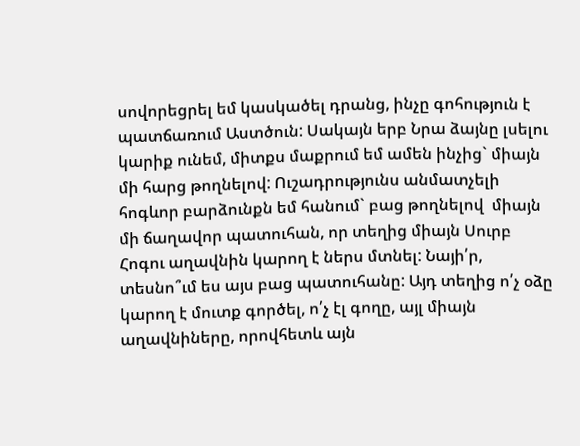սովորեցրել եմ կասկածել դրանց, ինչը գոհություն է պատճառում Աստծուն: Սակայն երբ Նրա ձայնը լսելու կարիք ունեմ, միտքս մաքրում եմ ամեն ինչից` միայն մի հարց թողնելով: Ուշադրությունս անմատչելի հոգևոր բարձունքն եմ հանում` բաց թողնելով  միայն մի ճաղավոր պատուհան, որ տեղից միայն Սուրբ Հոգու աղավնին կարող է ներս մտնել: Նայի՛ր, տեսնո՞ւմ ես այս բաց պատուհանը: Այդ տեղից ո՛չ օձը կարող է մուտք գործել, ո՛չ էլ գողը, այլ միայն աղավնիները, որովհետև այն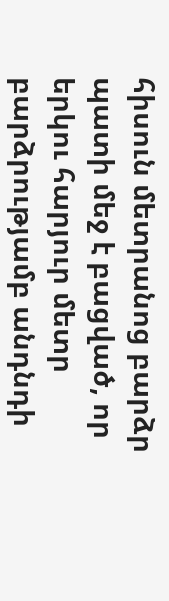հիսուն մետրանոց բարձր պատի մեջ է բացված, որ երկու հարյուր մետր բարձրությամբ անդնդի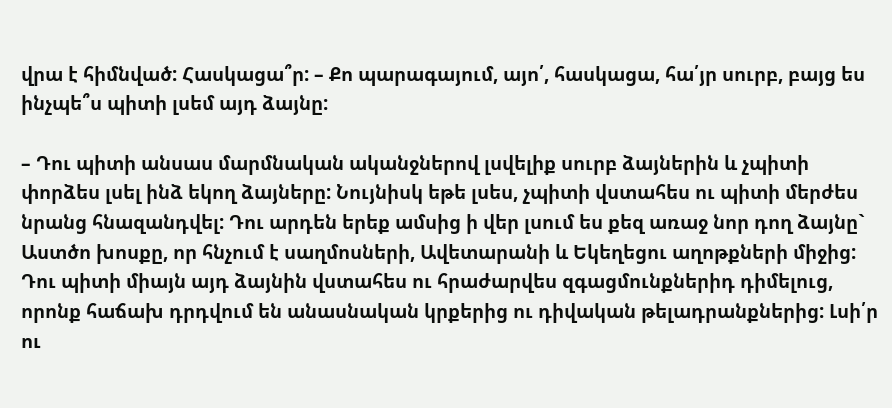վրա է հիմնված: Հասկացա՞ր: – Քո պարագայում, այո՛, հասկացա, հա՛յր սուրբ, բայց ես ինչպե՞ս պիտի լսեմ այդ ձայնը:

– Դու պիտի անսաս մարմնական ականջներով լսվելիք սուրբ ձայներին և չպիտի փորձես լսել ինձ եկող ձայները: Նույնիսկ եթե լսես, չպիտի վստահես ու պիտի մերժես նրանց հնազանդվել: Դու արդեն երեք ամսից ի վեր լսում ես քեզ առաջ նոր դող ձայնը` Աստծո խոսքը, որ հնչում է սաղմոսների, Ավետարանի և Եկեղեցու աղոթքների միջից: Դու պիտի միայն այդ ձայնին վստահես ու հրաժարվես զգացմունքներիդ դիմելուց, որոնք հաճախ դրդվում են անասնական կրքերից ու դիվական թելադրանքներից: Լսի՛ր ու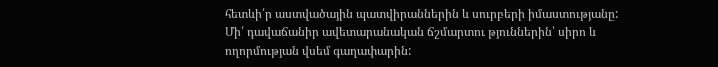հետևի՛ր աստվածային պատվիրաններին և սուրբերի իմաստությանը: Մի՛ դավաճանիր ավետարանական ճշմարտու թյուններին՝ սիրո և ողորմության վսեմ գաղափարին: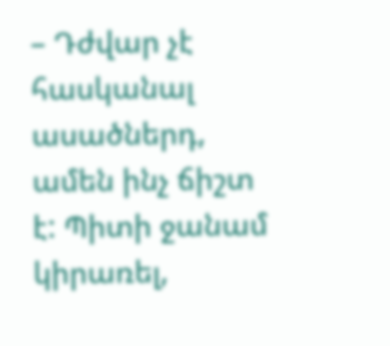– Դժվար չէ հասկանալ ասածներդ, ամեն ինչ ճիշտ է: Պիտի ջանամ կիրառել,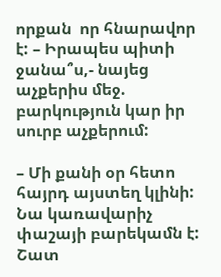որքան  որ հնարավոր է: – Իրապես պիտի ջանա՞ս,- նայեց աչքերիս մեջ. բարկություն կար իր սուրբ աչքերում:

– Մի քանի օր հետո հայրդ այստեղ կլինի: Նա կառավարիչ փաշայի բարեկամն է: Շատ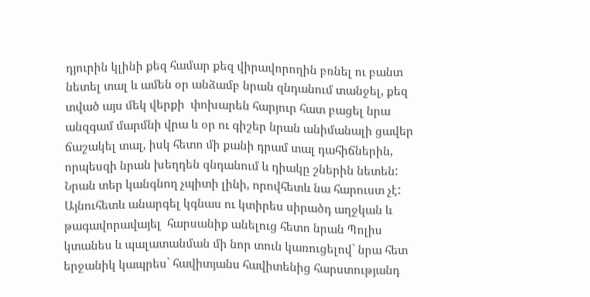դյուրին կլինի քեզ համար քեզ վիրավորողին բռնել ու բանտ նետել տալ և ամեն օր անձամբ նրան զնդանում տանջել, քեզ տված այս մեկ վերքի  փոխարեն հարյուր հատ բացել նրա անզգամ մարմնի վրա և օր ու գիշեր նրան անիմանալի ցավեր ճաշակել տալ, իսկ հետո մի քանի դրամ տալ դահիճներին, որպեսզի նրան խեղդեն զնդանում և դիակը շներին նետեն: Նրան տեր կանգնող չպիտի լինի, որովհետև նա հարուստ չէ: Այնուհետև անարգել կգնաս ու կտիրես սիրածդ աղջկան և թագավորավայել  հարսանիք անելուց հետո նրան Պոլիս կտանես և պալատանման մի նոր տուն կառուցելով` նրա հետ երջանիկ կապրես` հավիտյանս հավիտենից հարստությանդ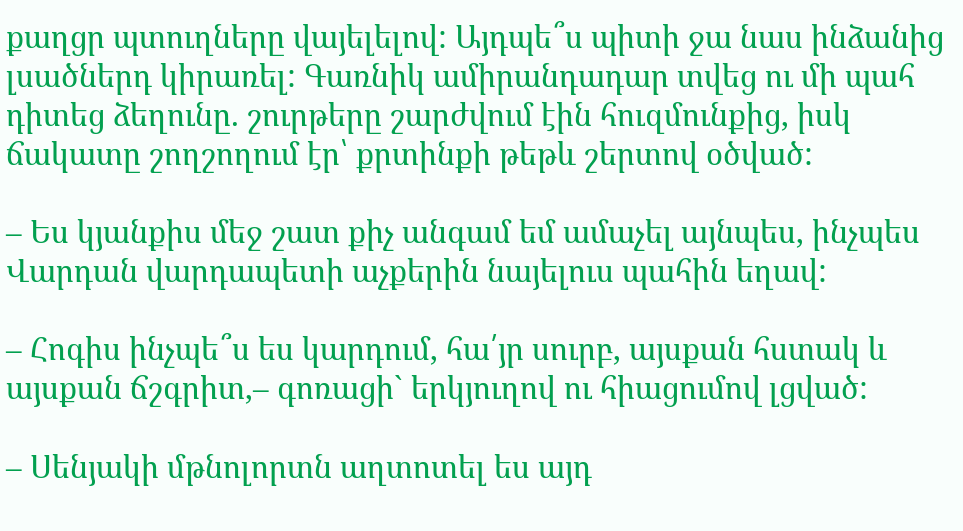քաղցր պտուղները վայելելով: Այդպե՞ս պիտի ջա նաս ինձանից լսածներդ կիրառել: Գառնիկ ամիրանդադար տվեց ու մի պահ դիտեց ձեղունը. շուրթերը շարժվում էին հուզմունքից, իսկ ճակատը շողշողում էր՝ քրտինքի թեթև շերտով օծված:

– Ես կյանքիս մեջ շատ քիչ անգամ եմ ամաչել այնպես, ինչպես Վարդան վարդապետի աչքերին նայելուս պահին եղավ:

– Հոգիս ինչպե՞ս ես կարդում, հա՛յր սուրբ, այսքան հստակ և այսքան ճշգրիտ,– գոռացի` երկյուղով ու հիացումով լցված:

– Սենյակի մթնոլորտն աղտոտել ես այդ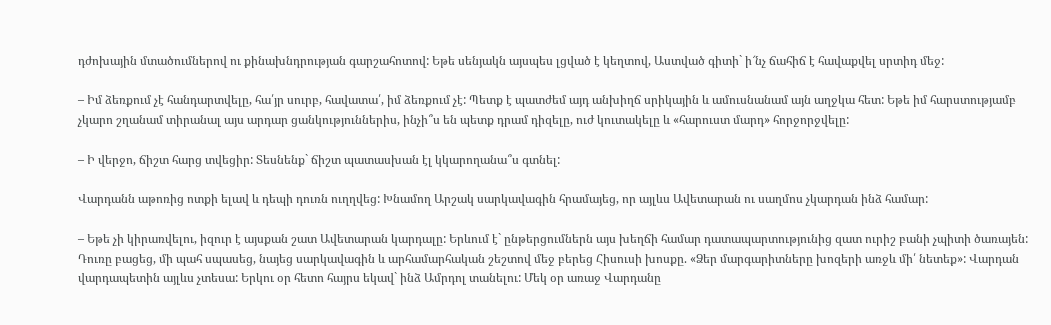դժոխային մտածումներով ու քինախնդրության գարշահոտով: Եթե սենյակն այսպես լցված է կեղտով, Աստված գիտի` ի՜նչ ճահիճ է հավաքվել սրտիդ մեջ:

– Իմ ձեռքում չէ հանդարտվելը, հա՛յր սուրբ, հավատա՛, իմ ձեռքում չէ: Պետք է պատժեմ այդ անխիղճ սրիկային և ամուսնանամ այն աղջկա հետ: Եթե իմ հարստությամբ չկարո շղանամ տիրանալ այս արդար ցանկություններիս, ինչի՞ս են պետք դրամ դիզելը, ուժ կուտակելը և «հարուստ մարդ» հորջորջվելը:

– Ի վերջո, ճիշտ հարց տվեցիր: Տեսնենք` ճիշտ պատասխան էլ կկարողանա՞ս գտնել:

Վարդանն աթոռից ոտքի ելավ և դեպի դուռն ուղղվեց: Խնամող Արշակ սարկավագին հրամայեց, որ այլևս Ավետարան ու սաղմոս չկարդան ինձ համար:

– Եթե չի կիրառվելու, իզուր է այսքան շատ Ավետարան կարդալը: Երևում է` ընթերցումներն այս խեղճի համար դատապարտությունից զատ ուրիշ բանի չպիտի ծառայեն:  Դուռը բացեց, մի պահ սպասեց, նայեց սարկավագին և արհամարհական շեշտով մեջ բերեց Հիսուսի խոսքը. «Ձեր մարգարիտները խոզերի առջև մի՛ նետեք»: Վարդան վարդապետին այլևս չտեսա: Երկու օր հետո հայրս եկավ` ինձ Ամրդոլ տանելու: Մեկ օր առաջ Վարդանը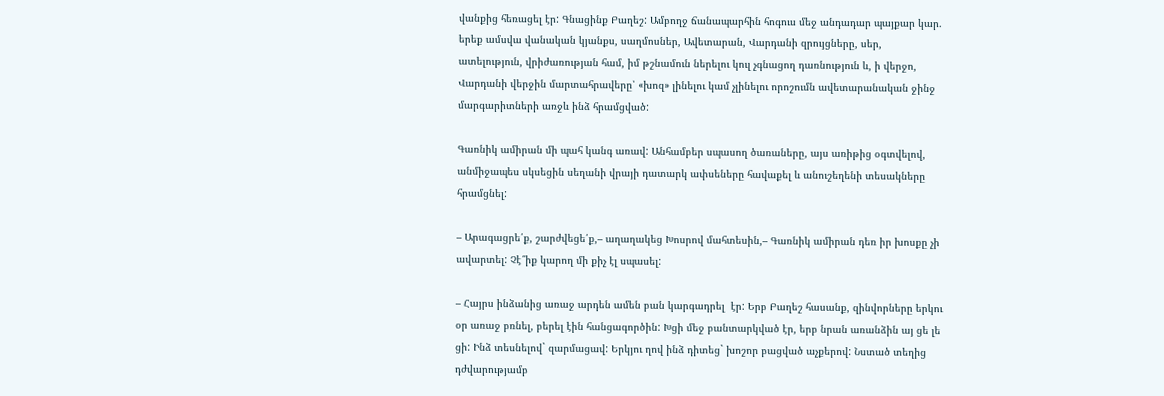վանքից հեռացել էր: Գնացինք Բաղեշ: Ամբողջ ճանապարհին հոգուս մեջ անդադար պայքար կար. երեք ամսվա վանական կյանքս, սաղմոսներ, Ավետարան, Վարդանի զրույցները, սեր, ատելություն, վրիժառության համ, իմ թշնամուն ներելու կուլ չգնացող դառնություն և, ի վերջո, Վարդանի վերջին մարտահրավերը՝ «խոզ» լինելու կամ չլինելու որոշումն ավետարանական ջինջ մարգարիտների առջև ինձ հրամցված:

Գառնիկ ամիրան մի պահ կանգ առավ: Անհամբեր սպասող ծառաները, այս առիթից օգտվելով, անմիջապես սկսեցին սեղանի վրայի դատարկ ափսեները հավաքել և անուշեղենի տեսակները հրամցնել:

– Արագացրե՛ք, շարժվեցե՛ք,– աղաղակեց Խոսրով մահտեսին,– Գառնիկ ամիրան դեռ իր խոսքը չի ավարտել: Չէ՞իք կարող մի քիչ էլ սպասել:

– Հայրս ինձանից առաջ արդեն ամեն բան կարգադրել  էր: Երբ Բաղեշ հասանք, զինվորները երկու օր առաջ բռնել, բերել էին հանցագործին: Խցի մեջ բանտարկված էր, երբ նրան առանձին այ ցե լե ցի: Ինձ տեսնելով` զարմացավ: Երկյու ղով ինձ դիտեց` խոշոր բացված աչքերով: Նստած տեղից դժվարությամբ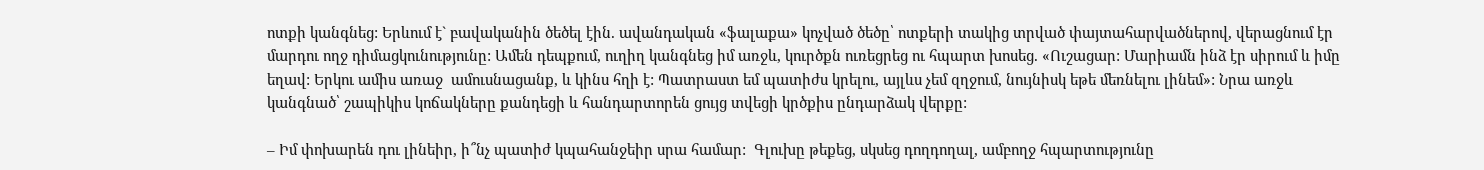ոտքի կանգնեց: Երևում է` բավականին ծեծել էին. ավանդական «ֆալաքա» կոչված ծեծը՝ ոտքերի տակից տրված փայտահարվածներով, վերացնում էր մարդու ողջ դիմացկունությունը: Ամեն դեպքում, ուղիղ կանգնեց իմ առջև, կուրծքն ուռեցրեց ու հպարտ խոսեց. «Ուշացար: Մարիամն ինձ էր սիրում և իմը եղավ: Երկու ամիս առաջ  ամուսնացանք, և կինս հղի է: Պատրաստ եմ պատիժս կրելու, այլևս չեմ զղջում, նույնիսկ եթե մեռնելու լինեմ»: Նրա առջև կանգնած՝ շապիկիս կոճակները քանդեցի և հանդարտորեն ցույց տվեցի կրծքիս ընդարձակ վերքը:

– Իմ փոխարեն դու լինեիր, ի՞նչ պատիժ կպահանջեիր սրա համար:  Գլուխը թեքեց, սկսեց դողդողալ, ամբողջ հպարտությունը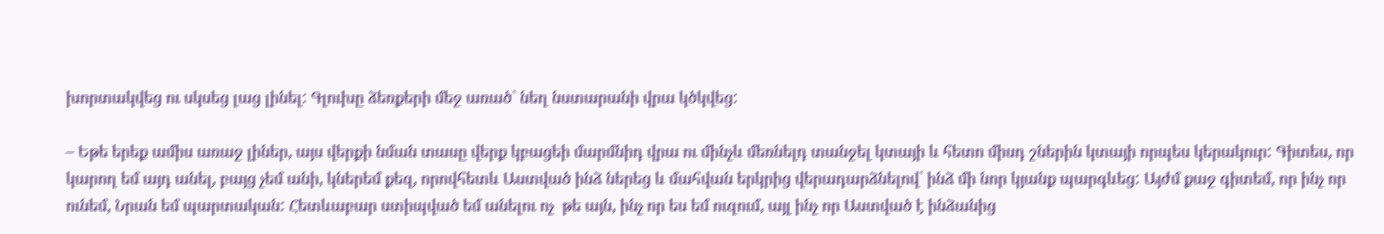խորտակվեց ու սկսեց լաց լինել: Գլուխը ձեռքերի մեջ առած` նեղ նստարանի վրա կծկվեց:

– Եթե երեք ամիս առաջ լիներ, այս վերքի նման տասը վերք կբացեի մարմնիդ վրա ու մինչև մեռնելդ տանջել կտայի և հետո միսդ շներին կտայի որպես կերակուր: Գիտես, որ կարող եմ այդ անել, բայց չեմ անի, կներեմ քեզ, որովհետև Աստված ինձ ներեց և մահվան երկրից վերադարձնելով` ինձ մի նոր կյանք պարգևեց: Այժմ քաջ գիտեմ, որ ինչ որ ունեմ, Նրան եմ պարտական: Հետևաբար ստիպված եմ անելու ոչ  թե այն, ինչ որ ես եմ ուզում, այլ ինչ որ Աստված է ինձանից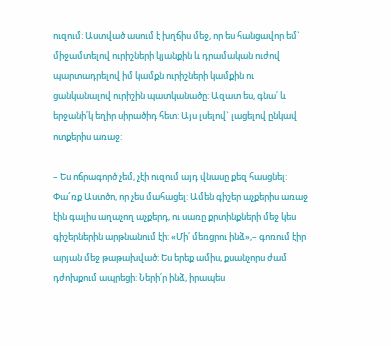ուզում: Աստված ասում է խղճիս մեջ, որ ես հանցավոր եմ` միջամտելով ուրիշների կյանքին և դրամական ուժով պարտադրելով իմ կամքն ուրիշների կամքին ու ցանկանալով ուրիշին պատկանածը: Ազատ ես, գնա՛ և երջանի՛կ եղիր սիրածիդ հետ: Այս լսելով` լացելով ընկավ ոտքերիս առաջ:

– Ես ոճրագործ չեմ, չէի ուզում այդ վնասը քեզ հասցնել: Փա՜ռք Աստծո, որ չես մահացել: Ամեն գիշեր աչքերիս առաջ էին գալիս աղաչող աչքերդ, ու սառը քրտինքների մեջ կես գիշերներին արթնանում էի: «Մի՛ մեռցրու ինձ»,– գոռում էիր արյան մեջ թաթախված: Ես երեք ամիս, քսանչորս ժամ դժոխքում ապրեցի: Ների՛ր ինձ, իրապես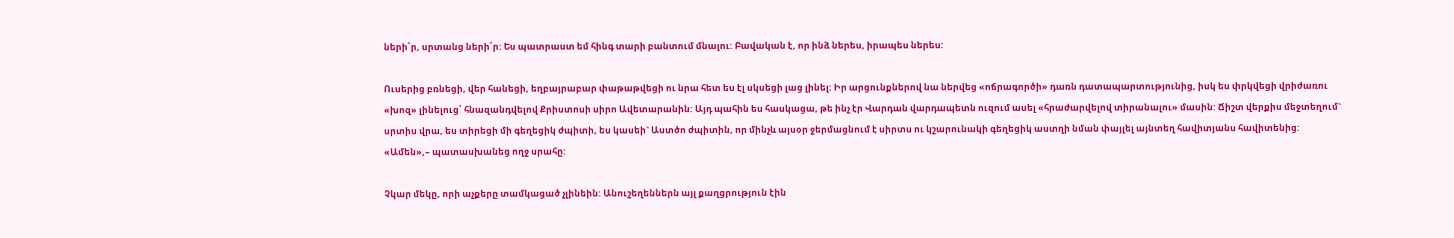ների՛ր, սրտանց ների՛ր: Ես պատրաստ եմ հինգ տարի բանտում մնալու: Բավական է, որ ինձ ներես, իրապես ներես:

Ուսերից բռնեցի, վեր հանեցի, եղբայրաբար փաթաթվեցի ու նրա հետ ես էլ սկսեցի լաց լինել: Իր արցունքներով նա ներվեց «ոճրագործի» դառն դատապարտությունից, իսկ ես փրկվեցի վրիժառու «խոզ» լինելուց՝ հնազանդվելով Քրիստոսի սիրո Ավետարանին: Այդ պահին ես հասկացա, թե ինչ էր Վարդան վարդապետն ուզում ասել «հրաժարվելով տիրանալու» մասին: Ճիշտ վերքիս մեջտեղում` սրտիս վրա, ես տիրեցի մի գեղեցիկ ժպիտի, ես կասեի` Աստծո ժպիտին, որ մինչև այսօր ջերմացնում է սիրտս ու կշարունակի գեղեցիկ աստղի նման փայլել այնտեղ հավիտյանս հավիտենից: «Ամեն»,– պատասխանեց ողջ սրահը:

Չկար մեկը, որի աչքերը տամկացած չլինեին: Անուշեղեններն այլ քաղցրություն էին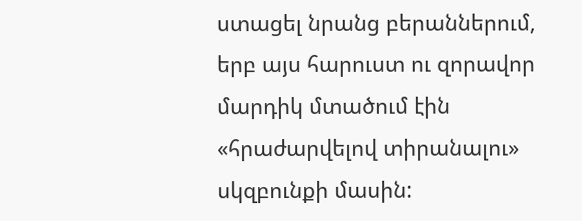ստացել նրանց բերաններում,  երբ այս հարուստ ու զորավոր մարդիկ մտածում էին «հրաժարվելով տիրանալու» սկզբունքի մասին: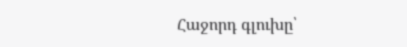Հաջորդ գլուխը՝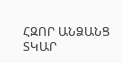ՀԶՈՐ ԱՆՁԱՆՑ ՏԿԱՐ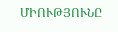ՄԻՈՒԹՅՈՒՆԸ